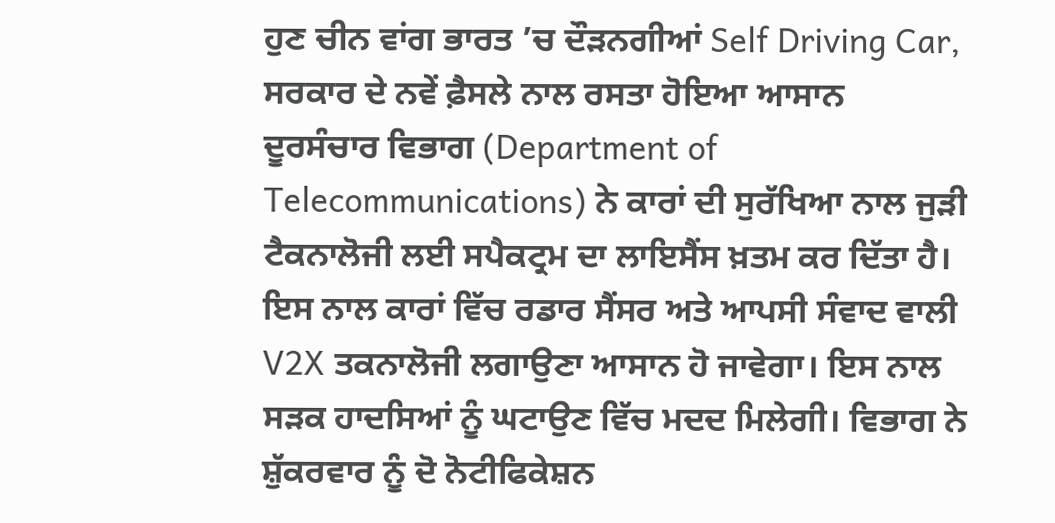ਹੁਣ ਚੀਨ ਵਾਂਗ ਭਾਰਤ ’ਚ ਦੌੜਨਗੀਆਂ Self Driving Car, ਸਰਕਾਰ ਦੇ ਨਵੇਂ ਫ਼ੈਸਲੇ ਨਾਲ ਰਸਤਾ ਹੋਇਆ ਆਸਾਨ
ਦੂਰਸੰਚਾਰ ਵਿਭਾਗ (Department of Telecommunications) ਨੇ ਕਾਰਾਂ ਦੀ ਸੁਰੱਖਿਆ ਨਾਲ ਜੁੜੀ ਟੈਕਨਾਲੋਜੀ ਲਈ ਸਪੈਕਟ੍ਰਮ ਦਾ ਲਾਇਸੈਂਸ ਖ਼ਤਮ ਕਰ ਦਿੱਤਾ ਹੈ। ਇਸ ਨਾਲ ਕਾਰਾਂ ਵਿੱਚ ਰਡਾਰ ਸੈਂਸਰ ਅਤੇ ਆਪਸੀ ਸੰਵਾਦ ਵਾਲੀ V2X ਤਕਨਾਲੋਜੀ ਲਗਾਉਣਾ ਆਸਾਨ ਹੋ ਜਾਵੇਗਾ। ਇਸ ਨਾਲ ਸੜਕ ਹਾਦਸਿਆਂ ਨੂੰ ਘਟਾਉਣ ਵਿੱਚ ਮਦਦ ਮਿਲੇਗੀ। ਵਿਭਾਗ ਨੇ ਸ਼ੁੱਕਰਵਾਰ ਨੂੰ ਦੋ ਨੋਟੀਫਿਕੇਸ਼ਨ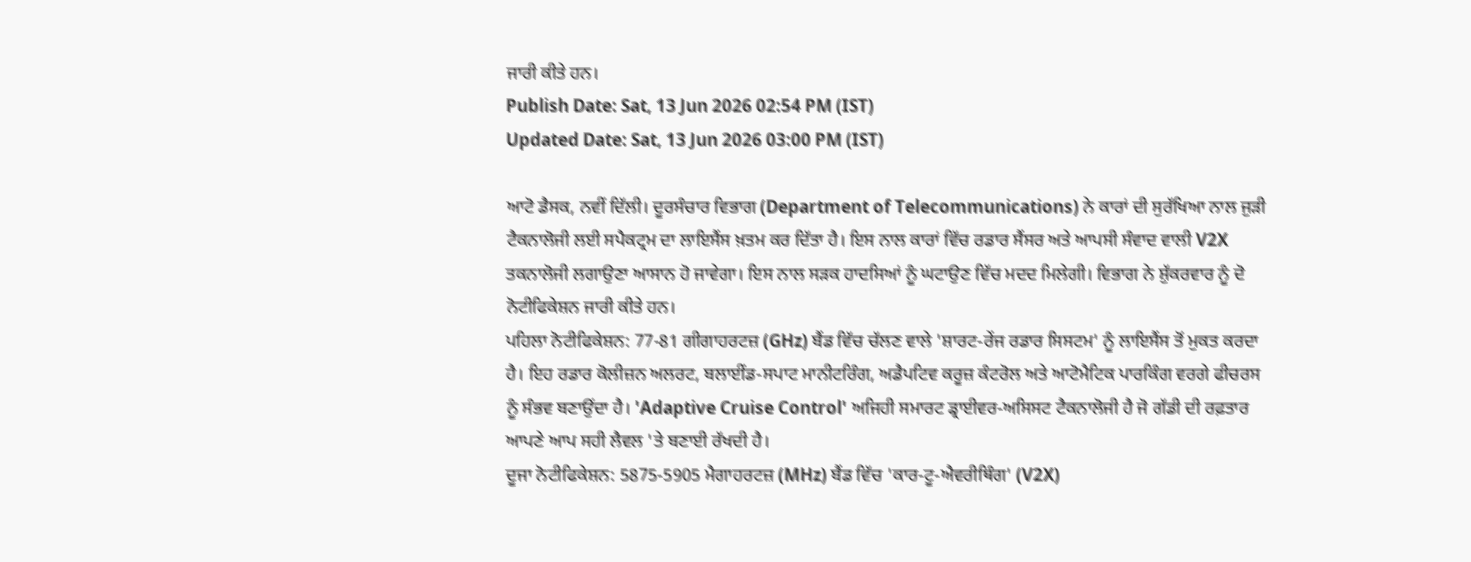ਜਾਰੀ ਕੀਤੇ ਹਨ।
Publish Date: Sat, 13 Jun 2026 02:54 PM (IST)
Updated Date: Sat, 13 Jun 2026 03:00 PM (IST)

ਆਟੋ ਡੈਸਕ, ਨਵੀਂ ਦਿੱਲੀ। ਦੂਰਸੰਚਾਰ ਵਿਭਾਗ (Department of Telecommunications) ਨੇ ਕਾਰਾਂ ਦੀ ਸੁਰੱਖਿਆ ਨਾਲ ਜੁੜੀ ਟੈਕਨਾਲੋਜੀ ਲਈ ਸਪੈਕਟ੍ਰਮ ਦਾ ਲਾਇਸੈਂਸ ਖ਼ਤਮ ਕਰ ਦਿੱਤਾ ਹੈ। ਇਸ ਨਾਲ ਕਾਰਾਂ ਵਿੱਚ ਰਡਾਰ ਸੈਂਸਰ ਅਤੇ ਆਪਸੀ ਸੰਵਾਦ ਵਾਲੀ V2X ਤਕਨਾਲੋਜੀ ਲਗਾਉਣਾ ਆਸਾਨ ਹੋ ਜਾਵੇਗਾ। ਇਸ ਨਾਲ ਸੜਕ ਹਾਦਸਿਆਂ ਨੂੰ ਘਟਾਉਣ ਵਿੱਚ ਮਦਦ ਮਿਲੇਗੀ। ਵਿਭਾਗ ਨੇ ਸ਼ੁੱਕਰਵਾਰ ਨੂੰ ਦੋ ਨੋਟੀਫਿਕੇਸ਼ਨ ਜਾਰੀ ਕੀਤੇ ਹਨ।
ਪਹਿਲਾ ਨੋਟੀਫਿਕੇਸ਼ਨ: 77-81 ਗੀਗਾਹਰਟਜ਼ (GHz) ਬੈਂਡ ਵਿੱਚ ਚੱਲਣ ਵਾਲੇ 'ਸ਼ਾਰਟ-ਰੇਂਜ ਰਡਾਰ ਸਿਸਟਮ' ਨੂੰ ਲਾਇਸੈਂਸ ਤੋਂ ਮੁਕਤ ਕਰਦਾ ਹੈ। ਇਹ ਰਡਾਰ ਕੋਲੀਜ਼ਨ ਅਲਰਟ, ਬਲਾਈਂਡ-ਸਪਾਟ ਮਾਨੀਟਰਿੰਗ, ਅਡੈਪਟਿਵ ਕਰੂਜ਼ ਕੰਟਰੋਲ ਅਤੇ ਆਟੋਮੈਟਿਕ ਪਾਰਕਿੰਗ ਵਰਗੇ ਫੀਚਰਸ ਨੂੰ ਸੰਭਵ ਬਣਾਉਂਦਾ ਹੈ। 'Adaptive Cruise Control' ਅਜਿਹੀ ਸਮਾਰਟ ਡ੍ਰਾਈਵਰ-ਅਸਿਸਟ ਟੈਕਨਾਲੋਜੀ ਹੈ ਜੋ ਗੱਡੀ ਦੀ ਰਫ਼ਤਾਰ ਆਪਣੇ ਆਪ ਸਹੀ ਲੈਵਲ 'ਤੇ ਬਣਾਈ ਰੱਖਦੀ ਹੈ।
ਦੂਜਾ ਨੋਟੀਫਿਕੇਸ਼ਨ: 5875-5905 ਮੈਗਾਹਰਟਜ਼ (MHz) ਬੈਂਡ ਵਿੱਚ 'ਕਾਰ-ਟੂ-ਐਵਰੀਥਿੰਗ' (V2X)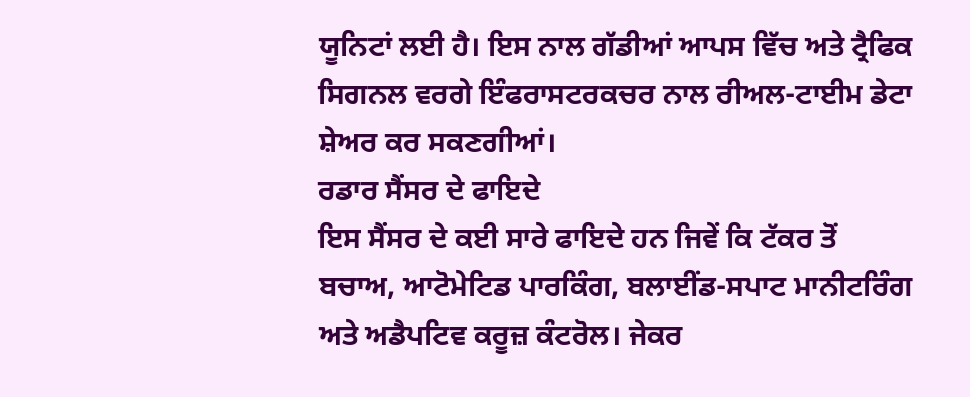ਯੂਨਿਟਾਂ ਲਈ ਹੈ। ਇਸ ਨਾਲ ਗੱਡੀਆਂ ਆਪਸ ਵਿੱਚ ਅਤੇ ਟ੍ਰੈਫਿਕ ਸਿਗਨਲ ਵਰਗੇ ਇੰਫਰਾਸਟਰਕਚਰ ਨਾਲ ਰੀਅਲ-ਟਾਈਮ ਡੇਟਾ ਸ਼ੇਅਰ ਕਰ ਸਕਣਗੀਆਂ।
ਰਡਾਰ ਸੈਂਸਰ ਦੇ ਫਾਇਦੇ
ਇਸ ਸੈਂਸਰ ਦੇ ਕਈ ਸਾਰੇ ਫਾਇਦੇ ਹਨ ਜਿਵੇਂ ਕਿ ਟੱਕਰ ਤੋਂ ਬਚਾਅ, ਆਟੋਮੇਟਿਡ ਪਾਰਕਿੰਗ, ਬਲਾਈਂਡ-ਸਪਾਟ ਮਾਨੀਟਰਿੰਗ ਅਤੇ ਅਡੈਪਟਿਵ ਕਰੂਜ਼ ਕੰਟਰੋਲ। ਜੇਕਰ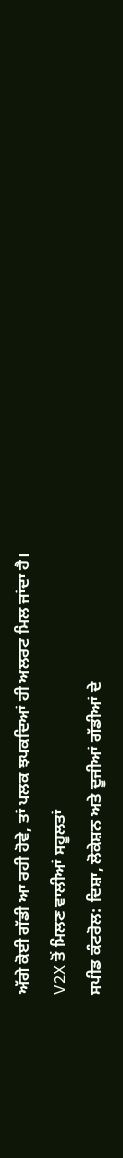ਅੱਗੇ ਕੋਈ ਗੱਡੀ ਆ ਰਹੀ ਹੋਵੇ, ਤਾਂ ਪਲਕ ਝਪਕਦਿਆਂ ਹੀ ਅਲਰਟ ਮਿਲ ਜਾਂਦਾ ਹੈ।
V2X ਤੋਂ ਮਿਲਣ ਵਾਲੀਆਂ ਸਹੂਲਤਾਂ
ਸਪੀਡ ਕੰਟਰੋਲ: ਦਿਸ਼ਾ, ਲੋਕੇਸ਼ਨ ਅਤੇ ਦੂਜੀਆਂ ਗੱਡੀਆਂ ਦੇ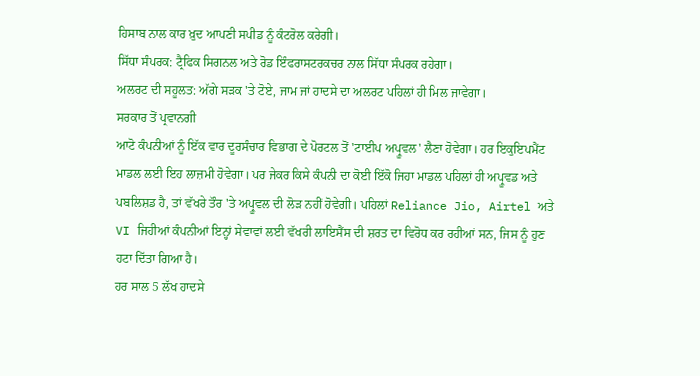ਹਿਸਾਬ ਨਾਲ ਕਾਰ ਖ਼ੁਦ ਆਪਣੀ ਸਪੀਡ ਨੂੰ ਕੰਟਰੋਲ ਕਰੇਗੀ।
ਸਿੱਧਾ ਸੰਪਰਕ: ਟ੍ਰੈਫਿਕ ਸਿਗਨਲ ਅਤੇ ਰੋਡ ਇੰਫਰਾਸਟਰਕਚਰ ਨਾਲ ਸਿੱਧਾ ਸੰਪਰਕ ਰਹੇਗਾ।
ਅਲਰਟ ਦੀ ਸਹੂਲਤ: ਅੱਗੇ ਸੜਕ 'ਤੇ ਟੋਏ, ਜਾਮ ਜਾਂ ਹਾਦਸੇ ਦਾ ਅਲਰਟ ਪਹਿਲਾਂ ਹੀ ਮਿਲ ਜਾਵੇਗਾ।
ਸਰਕਾਰ ਤੋਂ ਪ੍ਰਵਾਨਗੀ
ਆਟੋ ਕੰਪਨੀਆਂ ਨੂੰ ਇੱਕ ਵਾਰ ਦੂਰਸੰਚਾਰ ਵਿਭਾਗ ਦੇ ਪੋਰਟਲ ਤੋਂ 'ਟਾਈਪ ਅਪ੍ਰੂਵਲ' ਲੈਣਾ ਹੋਵੇਗਾ। ਹਰ ਇਕੁਇਪਮੈਂਟ ਮਾਡਲ ਲਈ ਇਹ ਲਾਜ਼ਮੀ ਹੋਵੇਗਾ। ਪਰ ਜੇਕਰ ਕਿਸੇ ਕੰਪਨੀ ਦਾ ਕੋਈ ਇੱਕੋ ਜਿਹਾ ਮਾਡਲ ਪਹਿਲਾਂ ਹੀ ਅਪ੍ਰੂਵਡ ਅਤੇ ਪਬਲਿਸ਼ਡ ਹੈ, ਤਾਂ ਵੱਖਰੇ ਤੌਰ 'ਤੇ ਅਪ੍ਰੂਵਲ ਦੀ ਲੋੜ ਨਹੀਂ ਹੋਵੇਗੀ। ਪਹਿਲਾਂ Reliance Jio, Airtel ਅਤੇ VI ਜਿਹੀਆਂ ਕੰਪਨੀਆਂ ਇਨ੍ਹਾਂ ਸੇਵਾਵਾਂ ਲਈ ਵੱਖਰੀ ਲਾਇਸੈਂਸ ਦੀ ਸ਼ਰਤ ਦਾ ਵਿਰੋਧ ਕਰ ਰਹੀਆਂ ਸਨ, ਜਿਸ ਨੂੰ ਹੁਣ ਹਟਾ ਦਿੱਤਾ ਗਿਆ ਹੈ।
ਹਰ ਸਾਲ 5 ਲੱਖ ਹਾਦਸੇ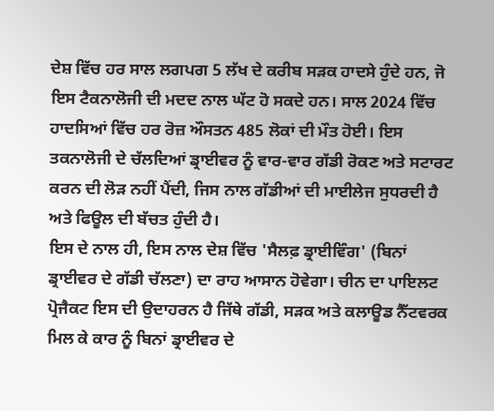ਦੇਸ਼ ਵਿੱਚ ਹਰ ਸਾਲ ਲਗਪਗ 5 ਲੱਖ ਦੇ ਕਰੀਬ ਸੜਕ ਹਾਦਸੇ ਹੁੰਦੇ ਹਨ, ਜੋ ਇਸ ਟੈਕਨਾਲੋਜੀ ਦੀ ਮਦਦ ਨਾਲ ਘੱਟ ਹੋ ਸਕਦੇ ਹਨ। ਸਾਲ 2024 ਵਿੱਚ ਹਾਦਸਿਆਂ ਵਿੱਚ ਹਰ ਰੋਜ਼ ਔਸਤਨ 485 ਲੋਕਾਂ ਦੀ ਮੌਤ ਹੋਈ। ਇਸ ਤਕਨਾਲੋਜੀ ਦੇ ਚੱਲਦਿਆਂ ਡ੍ਰਾਈਵਰ ਨੂੰ ਵਾਰ-ਵਾਰ ਗੱਡੀ ਰੋਕਣ ਅਤੇ ਸਟਾਰਟ ਕਰਨ ਦੀ ਲੋੜ ਨਹੀਂ ਪੈਂਦੀ, ਜਿਸ ਨਾਲ ਗੱਡੀਆਂ ਦੀ ਮਾਈਲੇਜ ਸੁਧਰਦੀ ਹੈ ਅਤੇ ਫਿਊਲ ਦੀ ਬੱਚਤ ਹੁੰਦੀ ਹੈ।
ਇਸ ਦੇ ਨਾਲ ਹੀ, ਇਸ ਨਾਲ ਦੇਸ਼ ਵਿੱਚ 'ਸੈਲਫ਼ ਡ੍ਰਾਈਵਿੰਗ' (ਬਿਨਾਂ ਡ੍ਰਾਈਵਰ ਦੇ ਗੱਡੀ ਚੱਲਣਾ) ਦਾ ਰਾਹ ਆਸਾਨ ਹੋਵੇਗਾ। ਚੀਨ ਦਾ ਪਾਇਲਟ ਪ੍ਰੋਜੈਕਟ ਇਸ ਦੀ ਉਦਾਹਰਨ ਹੈ ਜਿੱਥੇ ਗੱਡੀ, ਸੜਕ ਅਤੇ ਕਲਾਊਡ ਨੈੱਟਵਰਕ ਮਿਲ ਕੇ ਕਾਰ ਨੂੰ ਬਿਨਾਂ ਡ੍ਰਾਈਵਰ ਦੇ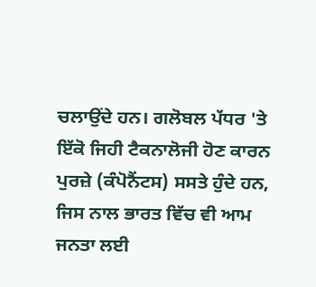ਚਲਾਉਂਦੇ ਹਨ। ਗਲੋਬਲ ਪੱਧਰ 'ਤੇ ਇੱਕੋ ਜਿਹੀ ਟੈਕਨਾਲੋਜੀ ਹੋਣ ਕਾਰਨ ਪੁਰਜ਼ੇ (ਕੰਪੋਨੈਂਟਸ) ਸਸਤੇ ਹੁੰਦੇ ਹਨ, ਜਿਸ ਨਾਲ ਭਾਰਤ ਵਿੱਚ ਵੀ ਆਮ ਜਨਤਾ ਲਈ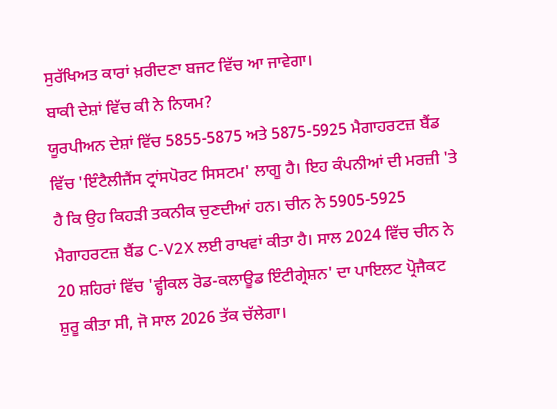ਸੁਰੱਖਿਅਤ ਕਾਰਾਂ ਖ਼ਰੀਦਣਾ ਬਜਟ ਵਿੱਚ ਆ ਜਾਵੇਗਾ।
ਬਾਕੀ ਦੇਸ਼ਾਂ ਵਿੱਚ ਕੀ ਨੇ ਨਿਯਮ?
ਯੂਰਪੀਅਨ ਦੇਸ਼ਾਂ ਵਿੱਚ 5855-5875 ਅਤੇ 5875-5925 ਮੈਗਾਹਰਟਜ਼ ਬੈਂਡ ਵਿੱਚ 'ਇੰਟੈਲੀਜੈਂਸ ਟ੍ਰਾਂਸਪੋਰਟ ਸਿਸਟਮ' ਲਾਗੂ ਹੈ। ਇਹ ਕੰਪਨੀਆਂ ਦੀ ਮਰਜ਼ੀ 'ਤੇ ਹੈ ਕਿ ਉਹ ਕਿਹੜੀ ਤਕਨੀਕ ਚੁਣਦੀਆਂ ਹਨ। ਚੀਨ ਨੇ 5905-5925 ਮੈਗਾਹਰਟਜ਼ ਬੈਂਡ C-V2X ਲਈ ਰਾਖਵਾਂ ਕੀਤਾ ਹੈ। ਸਾਲ 2024 ਵਿੱਚ ਚੀਨ ਨੇ 20 ਸ਼ਹਿਰਾਂ ਵਿੱਚ 'ਵ੍ਹੀਕਲ ਰੋਡ-ਕਲਾਊਡ ਇੰਟੀਗ੍ਰੇਸ਼ਨ' ਦਾ ਪਾਇਲਟ ਪ੍ਰੋਜੈਕਟ ਸ਼ੁਰੂ ਕੀਤਾ ਸੀ, ਜੋ ਸਾਲ 2026 ਤੱਕ ਚੱਲੇਗਾ।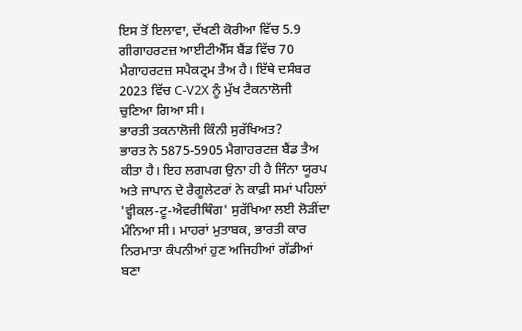ਇਸ ਤੋਂ ਇਲਾਵਾ, ਦੱਖਣੀ ਕੋਰੀਆ ਵਿੱਚ 5.9 ਗੀਗਾਹਰਟਜ਼ ਆਈਟੀਐੱਸ ਬੈਂਡ ਵਿੱਚ 70 ਮੈਗਾਹਰਟਜ਼ ਸਪੈਕਟ੍ਰਮ ਤੈਅ ਹੈ। ਇੱਥੇ ਦਸੰਬਰ 2023 ਵਿੱਚ C-V2X ਨੂੰ ਮੁੱਖ ਟੈਕਨਾਲੋਜੀ ਚੁਣਿਆ ਗਿਆ ਸੀ।
ਭਾਰਤੀ ਤਕਨਾਲੋਜੀ ਕਿੰਨੀ ਸੁਰੱਖਿਅਤ?
ਭਾਰਤ ਨੇ 5875-5905 ਮੈਗਾਹਰਟਜ਼ ਬੈਂਡ ਤੈਅ ਕੀਤਾ ਹੈ। ਇਹ ਲਗਪਗ ਉਨਾ ਹੀ ਹੈ ਜਿੰਨਾ ਯੂਰਪ ਅਤੇ ਜਾਪਾਨ ਦੇ ਰੈਗੂਲੇਟਰਾਂ ਨੇ ਕਾਫ਼ੀ ਸਮਾਂ ਪਹਿਲਾਂ 'ਵ੍ਹੀਕਲ-ਟੂ-ਐਵਰੀਥਿੰਗ' ਸੁਰੱਖਿਆ ਲਈ ਲੋੜੀਂਦਾ ਮੰਨਿਆ ਸੀ। ਮਾਹਰਾਂ ਮੁਤਾਬਕ, ਭਾਰਤੀ ਕਾਰ ਨਿਰਮਾਤਾ ਕੰਪਨੀਆਂ ਹੁਣ ਅਜਿਹੀਆਂ ਗੱਡੀਆਂ ਬਣਾ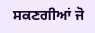ਸਕਣਗੀਆਂ ਜੋ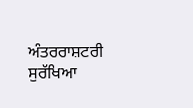ਅੰਤਰਰਾਸ਼ਟਰੀ ਸੁਰੱਖਿਆ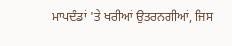ਮਾਪਦੰਡਾਂ 'ਤੇ ਖਰੀਆਂ ਉਤਰਨਗੀਆਂ, ਜਿਸ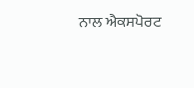ਨਾਲ ਐਕਸਪੋਰਟ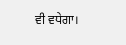ਵੀ ਵਧੇਗਾ।